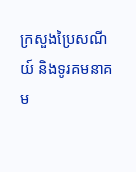ក្រសួងប្រៃសណីយ៍ និងទូរគមនាគម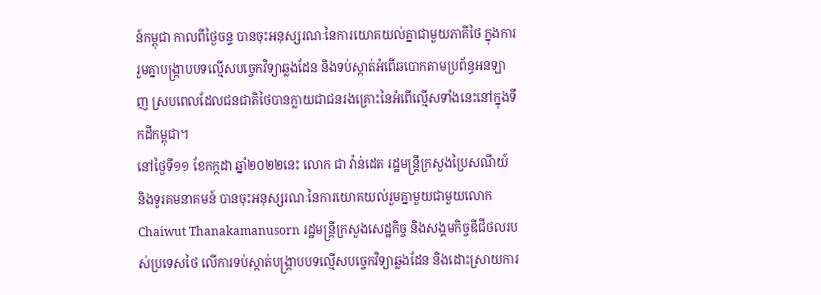ន៍កម្ពុជា កាលពីថ្ងៃចន្ទ បានចុះអនុស្សរណៈនៃការយោគយល់គ្នាជាមួយភាគីថៃ ក្នុងការរួមគ្នាបង្រ្កាបបទល្មើសបច្ចេកវិទ្យាឆ្លងដែន និងទប់ស្កាត់អំពើឆបោកតាមប្រព័ន្ធអនឡាញ ស្របពេលដែលជនជាតិថៃបានក្លាយជាជនរងគ្រោះនៃអំពើល្មើសទាំងនេះនៅក្នុងទឹកដីកម្ពុជា។
នៅថ្ងៃទី១១ ខែកក្កដា ឆ្នាំ២០២២នេះ លោក ជា វ៉ាន់ដេត រដ្ឋមន្ត្រីក្រសួងប្រៃសណីយ៍ និងទូរគមនាគមន៍ បានចុះអនុស្សរណៈនៃការយោគយល់រួមគ្នាមួយជាមួយលោក Chaiwut Thanakamanusorn រដ្ឋមន្ត្រីក្រសួងសេដ្ឋកិច្ច និងសង្គមកិច្ចឌីជីថលរបស់ប្រទេសថៃ លើការទប់ស្កាត់បង្ក្រាបបទល្មើសបច្ចេកវិទ្យាឆ្លងដែន និងដោះស្រាយការ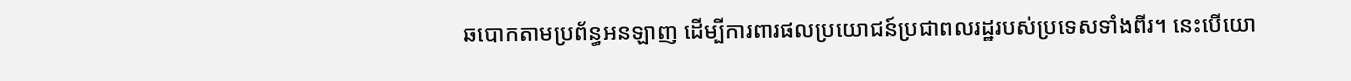ឆបោកតាមប្រព័ន្ធអនឡាញ ដើម្បីការពារផលប្រយោជន៍ប្រជាពលរដ្ឋរបស់ប្រទេសទាំងពីរ។ នេះបើយោ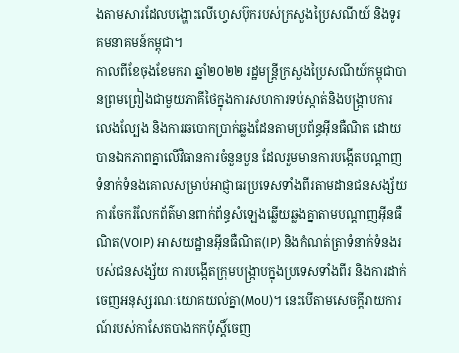ងតាមសារដែលបង្ហោះលើហ្វេសប៊ុករបស់ក្រសួងប្រៃសណីយ៍ និងទូរគមនាគមន៍កម្ពុជា។
កាលពីខែចុងខែមករា ឆ្នាំ២០២២ រដ្ឋមន្រ្តីក្រសួងប្រៃសណីយ៍កម្ពុជាបានព្រមព្រៀងជាមួយភាគីថៃក្នុងការសហការទប់ស្កាត់និងបង្ក្រាបការលេងល្បែង និងការឆបោកប្រាក់ឆ្លងដែនតាមប្រព័ន្ធអ៊ីនធឺណិត ដោយបានឯកភាពគ្នាលើវិធានការចំនួនបួន ដែលរួមមានការបង្កើតបណ្តាញទំនាក់ទំនងគោលសម្រាប់អាជ្ញាធរប្រទេសទាំងពីរតាមដានជនសង្ស័យ ការចែករំលែកព័ត៌មានពាក់ព័ន្ធសំឡេងឆ្លើយឆ្លងគ្នាតាមបណ្តាញអ៊ីនធឺណិត(VOIP) អាសយដ្ឋានអ៊ីនធឺណិត(IP) និងកំណត់ត្រាទំនាក់ទំនងរបស់ជនសង្ស័យ ការបង្កើតក្រុមបង្ក្រាបក្នុងប្រទេសទាំងពីរ និងការដាក់ចេញអនុស្សរណៈយោគយល់គ្នា(MoU)។ នេះបើតាមសេចក្តីរាយការណ៍របស់កាសែតបាងកកប៉ុស្តិ៍ចេញ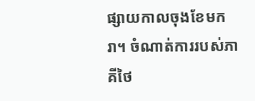ផ្សាយកាលចុងខែមករា។ ចំណាត់ការរបស់ភាគីថៃ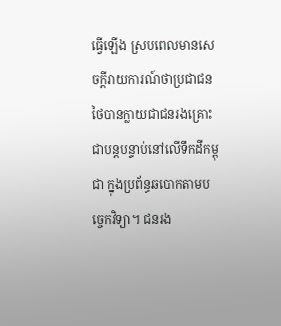ធ្វើឡើង ស្របពេលមានសេចក្តីរាយការណ៍ថាប្រជាជនថៃបានក្លាយជាជនរងគ្រោះជាបន្តបន្ទាប់នៅលើទឹកដីកម្ពុជា ក្នុងប្រព័ន្ធឆបោកតាមបច្ចេកវិទ្យា។ ជនរង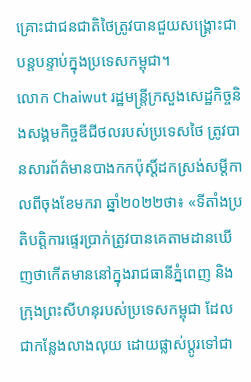គ្រោះជាជនជាតិថៃត្រូវបានជួយសង្គ្រោះជាបន្តបន្ទាប់ក្នុងប្រទេសកម្ពុជា។
លោក Chaiwut រដ្ឋមន្ត្រីក្រសួងសេដ្ឋកិច្ចនិងសង្គមកិច្ចឌីជីថលរបស់ប្រទេសថៃ ត្រូវបានសារព័ត៌មានបាងកកប៉ុស្តិ៍ដកស្រង់សម្តីកាលពីចុងខែមករា ឆ្នាំ២០២២ថា៖ «ទីតាំងប្រតិបត្តិការផ្ទេរប្រាក់ត្រូវបានគេតាមដានឃើញថាកើតមាននៅក្នុងរាជធានីភ្នំពេញ និងក្រុងព្រះសីហនុរបស់ប្រទេសកម្ពុជា ដែលជាកន្លែងលាងលុយ ដោយផ្លាស់ប្តូរទៅជា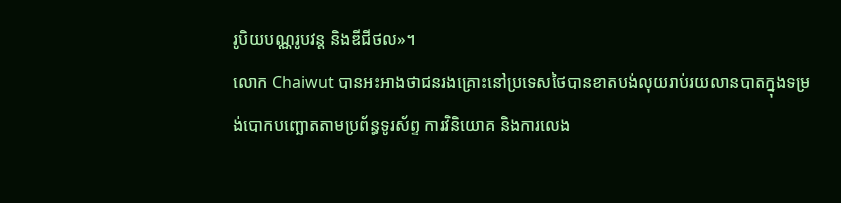រូបិយបណ្ណរូបវន្ត និងឌីជីថល»។
លោក Chaiwut បានអះអាងថាជនរងគ្រោះនៅប្រទេសថៃបានខាតបង់លុយរាប់រយលានបាតក្នុងទម្រង់បោកបញ្ឆោតតាមប្រព័ន្ធទូរស័ព្ទ ការវិនិយោគ និងការលេង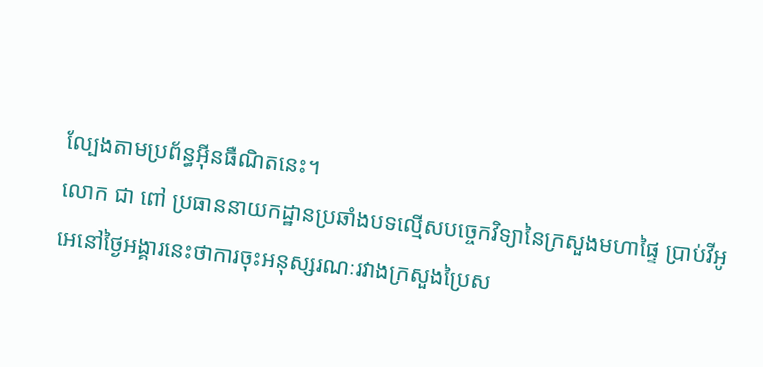ល្បែងតាមប្រព័ន្ធអ៊ីនធឺណិតនេះ។
លោក ជា ពៅ ប្រធាននាយកដ្ឋានប្រឆាំងបទល្មើសបច្ចេកវិទ្យានៃក្រសួងមហាផ្ទៃ ប្រាប់វីអូអេនៅថ្ងៃអង្គារនេះថាការចុះអនុស្សរណៈរវាងក្រសួងប្រៃស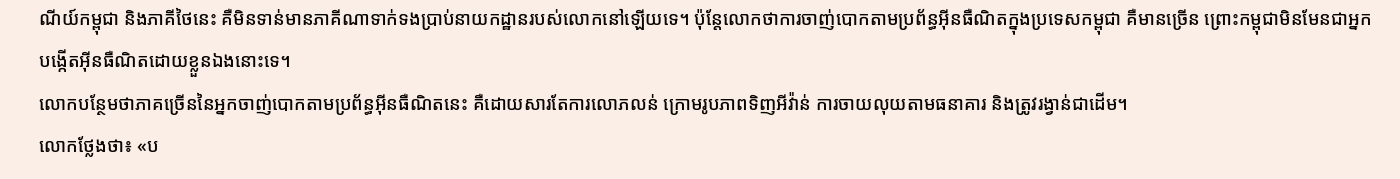ណីយ៍កម្ពុជា និងភាគីថៃនេះ គឺមិនទាន់មានភាគីណាទាក់ទងប្រាប់នាយកដ្ឋានរបស់លោកនៅឡើយទេ។ ប៉ុន្តែលោកថាការចាញ់បោកតាមប្រព័ន្ធអ៊ីនធឺណិតក្នុងប្រទេសកម្ពុជា គឺមានច្រើន ព្រោះកម្ពុជាមិនមែនជាអ្នកបង្កើតអ៊ីនធឺណិតដោយខ្លួនឯងនោះទេ។
លោកបន្ថែមថាភាគច្រើននៃអ្នកចាញ់បោកតាមប្រព័ន្ធអ៊ីនធឺណិតនេះ គឺដោយសារតែការលោភលន់ ក្រោមរូបភាពទិញអីវ៉ាន់ ការចាយលុយតាមធនាគារ និងត្រូវរង្វាន់ជាដើម។
លោកថ្លែងថា៖ «ប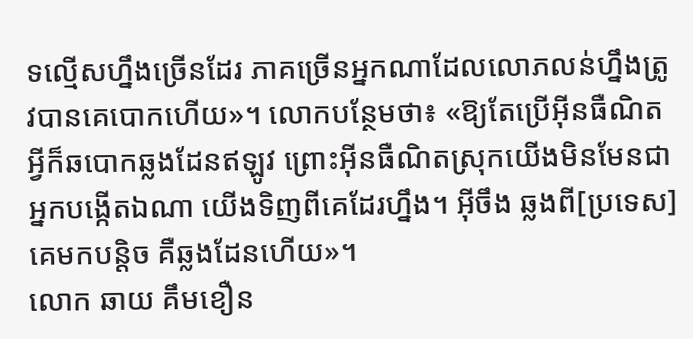ទល្មើសហ្នឹងច្រើនដែរ ភាគច្រើនអ្នកណាដែលលោភលន់ហ្នឹងត្រូវបានគេបោកហើយ»។ លោកបន្ថែមថា៖ «ឱ្យតែប្រើអ៊ីនធឺណិត អី្វក៏ឆបោកឆ្លងដែនឥឡូវ ព្រោះអ៊ីនធឺណិតស្រុកយើងមិនមែនជាអ្នកបង្កើតឯណា យើងទិញពីគេដែរហ្នឹង។ អ៊ីចឹង ឆ្លងពី[ប្រទេស]គេមកបន្តិច គឺឆ្លងដែនហើយ»។
លោក ឆាយ គឹមខឿន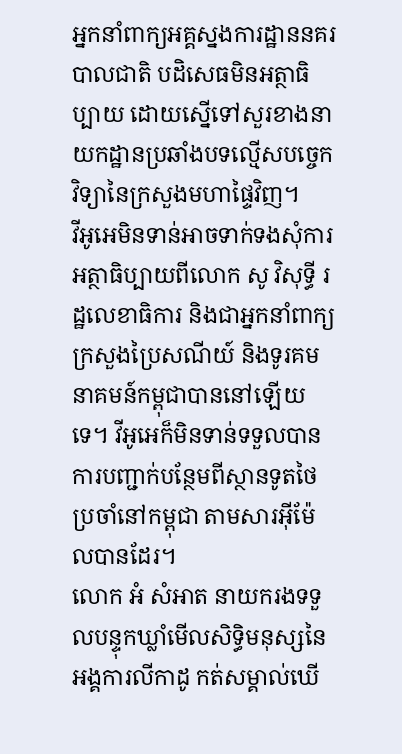អ្នកនាំពាក្យអគ្គស្នងការដ្ឋាននគរបាលជាតិ បដិសេធមិនអត្ថាធិប្បាយ ដោយស្នើទៅសួរខាងនាយកដ្ឋានប្រឆាំងបទល្មើសបច្ចេកវិទ្យានៃក្រសួងមហាផ្ទៃវិញ។
វីអូអេមិនទាន់អាចទាក់ទងសុំការអត្ថាធិប្បាយពីលោក សូ វិសុទ្ធី រដ្ឋលេខាធិការ និងជាអ្នកនាំពាក្យក្រសួងប្រៃសណីយ៍ និងទូរគមនាគមន៍កម្ពុជាបាននៅឡើយទេ។ វីអូអេក៏មិនទាន់ទទួលបានការបញ្ជាក់បន្ថែមពីស្ថានទូតថៃប្រចាំនៅកម្ពុជា តាមសារអ៊ីម៉ែលបានដែរ។
លោក អំ សំអាត នាយករងទទួលបន្ទុកឃ្លាំមើលសិទ្ធិមនុស្សនៃអង្គការលីកាដូ កត់សម្គាល់ឃើ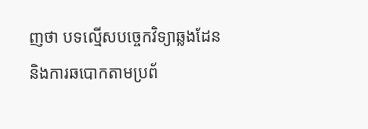ញថា បទល្មើសបច្ចេកវិទ្យាឆ្លងដែន និងការឆបោកតាមប្រព័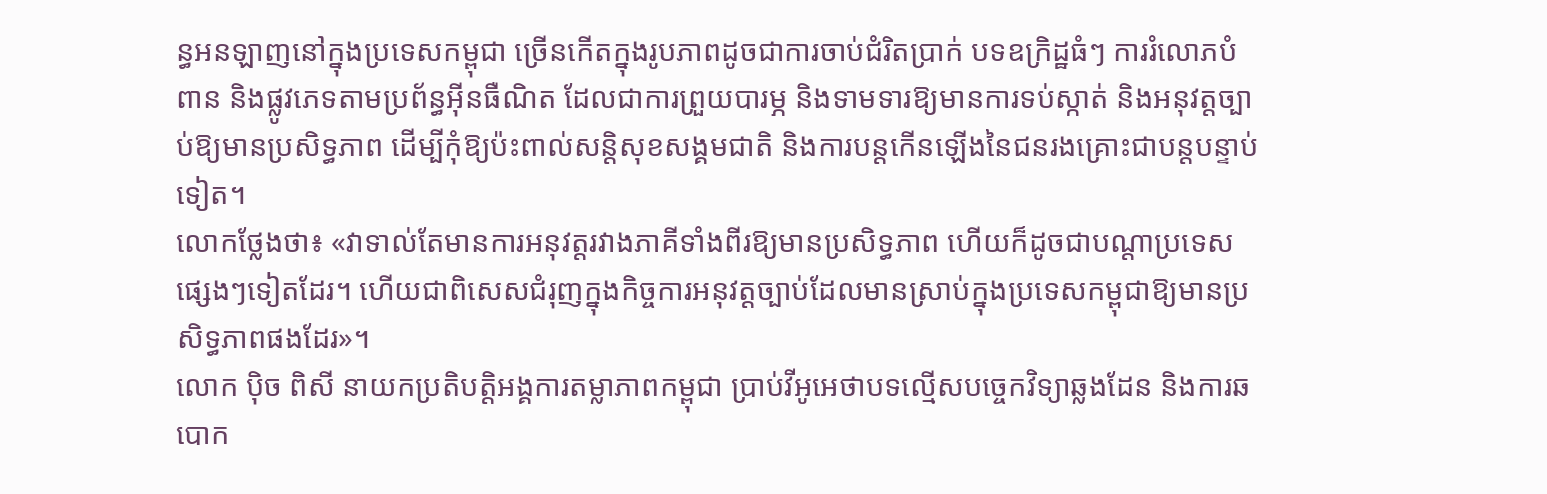ន្ធអនឡាញនៅក្នុងប្រទេសកម្ពុជា ច្រើនកើតក្នុងរូបភាពដូចជាការចាប់ជំរិតប្រាក់ បទឧក្រិដ្ឋធំៗ ការរំលោភបំពាន និងផ្លូវភេទតាមប្រព័ន្ធអ៊ីនធឺណិត ដែលជាការព្រួយបារម្ភ និងទាមទារឱ្យមានការទប់ស្កាត់ និងអនុវត្តច្បាប់ឱ្យមានប្រសិទ្ធភាព ដើម្បីកុំឱ្យប៉ះពាល់សន្តិសុខសង្គមជាតិ និងការបន្តកើនឡើងនៃជនរងគ្រោះជាបន្តបន្ទាប់ទៀត។
លោកថ្លែងថា៖ «វាទាល់តែមានការអនុវត្តរវាងភាគីទាំងពីរឱ្យមានប្រសិទ្ធភាព ហើយក៏ដូចជាបណ្តាប្រទេសផ្សេងៗទៀតដែរ។ ហើយជាពិសេសជំរុញក្នុងកិច្ចការអនុវត្តច្បាប់ដែលមានស្រាប់ក្នុងប្រទេសកម្ពុជាឱ្យមានប្រសិទ្ធភាពផងដែរ»។
លោក ប៉ិច ពិសី នាយកប្រតិបត្តិអង្គការតម្លាភាពកម្ពុជា ប្រាប់វីអូអេថាបទល្មើសបច្ចេកវិទ្យាឆ្លងដែន និងការឆបោក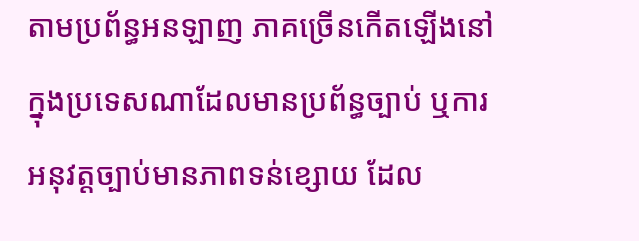តាមប្រព័ន្ធអនឡាញ ភាគច្រើនកើតឡើងនៅក្នុងប្រទេសណាដែលមានប្រព័ន្ធច្បាប់ ឬការអនុវត្តច្បាប់មានភាពទន់ខ្សោយ ដែល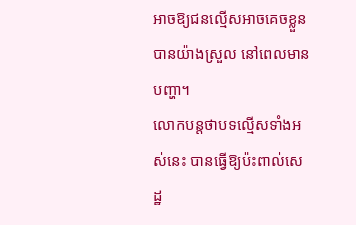អាចឱ្យជនល្មើសអាចគេចខ្លួនបានយ៉ាងស្រួល នៅពេលមានបញ្ហា។
លោកបន្តថាបទល្មើសទាំងអស់នេះ បានធ្វើឱ្យប៉ះពាល់សេដ្ឋ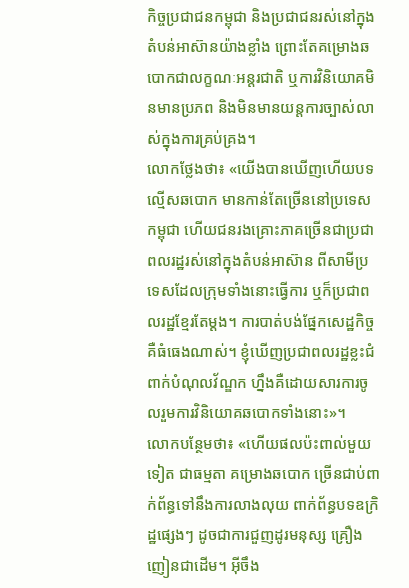កិច្ចប្រជាជនកម្ពុជា និងប្រជាជនរស់នៅក្នុងតំបន់អាស៊ានយ៉ាងខ្លាំង ព្រោះតែគម្រោងឆបោកជាលក្ខណៈអន្តរជាតិ ឬការវិនិយោគមិនមានប្រភព និងមិនមានយន្តការច្បាស់លាស់ក្នុងការគ្រប់គ្រង។
លោកថ្លែងថា៖ «យើងបានឃើញហើយបទល្មើសឆបោក មានកាន់តែច្រើននៅប្រទេសកម្ពុជា ហើយជនរងគ្រោះភាគច្រើនជាប្រជាពលរដ្ឋរស់នៅក្នុងតំបន់អាស៊ាន ពីសាមីប្រទេសដែលក្រុមទាំងនោះធ្វើការ ឬក៏ប្រជាពលរដ្ឋខ្មែរតែម្តង។ ការបាត់បង់ផ្នែកសេដ្ឋកិច្ច គឺធំធេងណាស់។ ខ្ញុំឃើញប្រជាពលរដ្ឋខ្លះជំពាក់បំណុលវ័ណ្ឌក ហ្នឹងគឺដោយសារការចូលរួមការវិនិយោគឆបោកទាំងនោះ»។
លោកបន្ថែមថា៖ «ហើយផលប៉ះពាល់មួយទៀត ជាធម្មតា គម្រោងឆបោក ច្រើនជាប់ពាក់ព័ន្ធទៅនឹងការលាងលុយ ពាក់ព័ន្ធបទឧក្រិដ្ឋផ្សេងៗ ដូចជាការជួញដូរមនុស្ស គ្រឿងញៀនជាដើម។ អ៊ីចឹង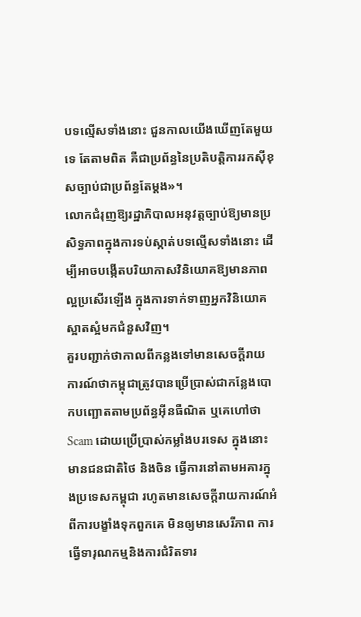បទល្មើសទាំងនោះ ជួនកាលយើងឃើញតែមួយទេ តែតាមពិត គឺជាប្រព័ន្ធនៃប្រតិបត្តិការរកស៊ីខុសច្បាប់ជាប្រព័ន្ធតែម្តង»។
លោកជំរុញឱ្យរដ្ឋាភិបាលអនុវត្តច្បាប់ឱ្យមានប្រសិទ្ធភាពក្នុងការទប់ស្កាត់បទល្មើសទាំងនោះ ដើម្បីអាចបង្កើតបរិយាកាសវិនិយោគឱ្យមានភាពល្អប្រសើរឡើង ក្នុងការទាក់ទាញអ្នកវិនិយោគស្អាតស្អំមកជំនួសវិញ។
គួរបញ្ជាក់ថាកាលពីកន្លងទៅមានសេចក្តីរាយការណ៍ថាកម្ពុជាត្រូវបានប្រើប្រាស់ជាកន្លែងបោកបញ្ឆោតតាមប្រព័ន្ធអ៊ីនធឺណិត ឬគេហៅថា Scam ដោយប្រើប្រាស់កម្លាំងបរទេស ក្នុងនោះមានជនជាតិថៃ និងចិន ធ្វើការនៅតាមអគារក្នុងប្រទេសកម្ពុជា រហូតមានសេចក្តីរាយការណ៍អំពីការបង្ខាំងទុកពួកគេ មិនឲ្យមានសេរីភាព ការធ្វើទារុណកម្មនិងការជំរិតទារ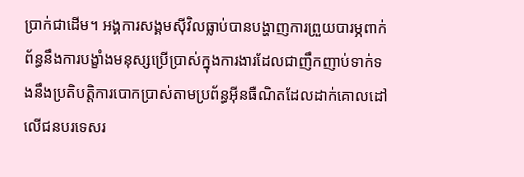ប្រាក់ជាដើម។ អង្គការសង្គមស៊ីវិលធ្លាប់បានបង្ហាញការព្រួយបារម្ភពាក់ព័ន្ធនឹងការបង្ខាំងមនុស្សប្រើប្រាស់ក្នុងការងារដែលជាញឹកញាប់ទាក់ទងនឹងប្រតិបត្តិការបោកប្រាស់តាមប្រព័ន្ធអ៊ីនធឺណិតដែលដាក់គោលដៅលើជនបរទេសរ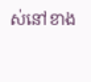ស់នៅខាង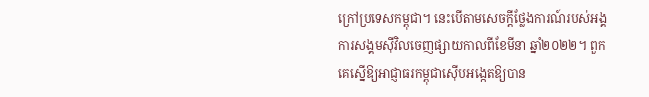ក្រៅប្រទេសកម្ពុជា។ នេះបើតាមសេចក្តីថ្លែងការណ៍របស់អង្គការសង្គមស៊ីវិលចេញផ្សាយកាលពីខែមីនា ឆ្នាំ២០២២។ ពួកគេស្នើឱ្យអាជ្ញាធរកម្ពុជាស៊ើបអង្កេតឱ្យបាន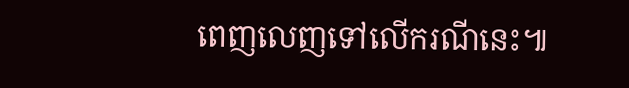ពេញលេញទៅលើករណីនេះ៕